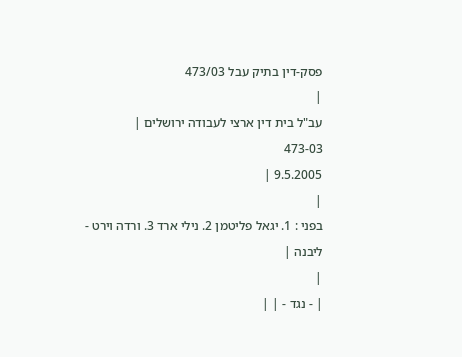פסק-דין בתיק עבל 473/03
|
עב"ל בית דין ארצי לעבודה ירושלים |
473-03
9.5.2005 |
|
בפני : 1. יגאל פליטמן 2. נילי ארד 3. ורדה וירט - ליבנה |
|
| - נגד - | |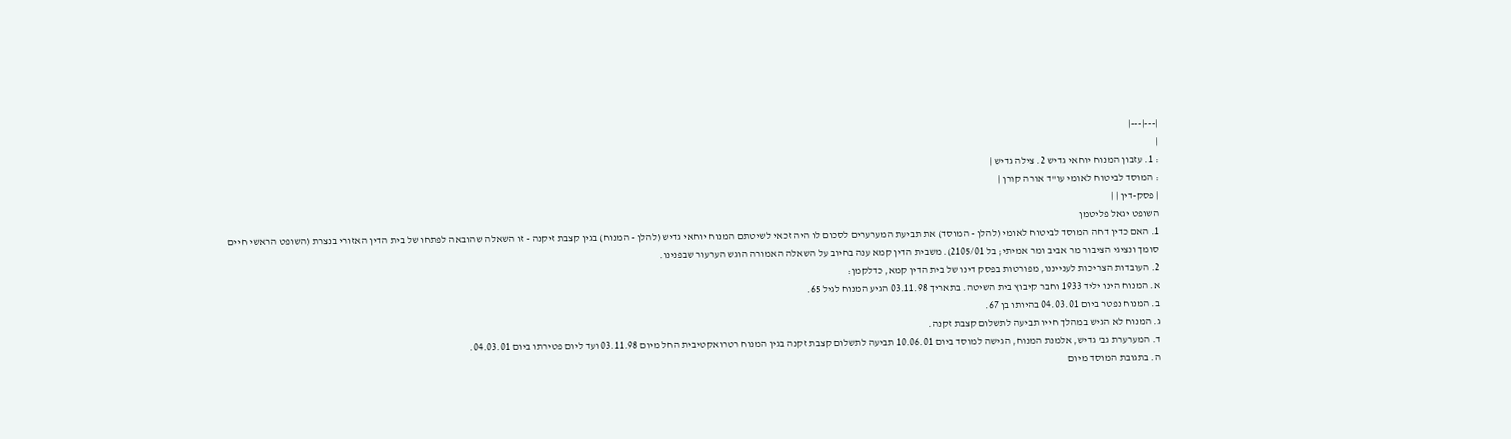|---|---|
|
: 1. עזבון המנוח יוחאי גדיש 2. צילה גדיש |
: המוסד לביטוח לאומי עו"ד אורה קורן |
| פסק-דין | |
השופט יגאל פליטמן
1. האם כדין דחה המוסד לביטוח לאומי (להלן - המוסד) את תביעת המערערים לסכום לו היה זכאי לשיטתם המנוח יוחאי גדיש (להלן - המנוח) בגין קצבת זיקנה - זו השאלה שהובאה לפתחו של בית הדין האזורי בנצרת (השופט הראשי חיים סומך ונציגי הציבור מר אביב ומר אמיתי; בל 2105/01). משבית הדין קמא ענה בחיוב על השאלה האמורה הוגש הערעור שבפנינו.
2. העובדות הצריכות לענייננו, מפורטות בפסק דינו של בית הדין קמא, כדלקמן:
א. המנוח הינו יליד 1933 וחבר קיבוץ בית השיטה. בתאריך 03.11.98 הגיע המנוח לגיל 65.
ב. המנוח נפטר ביום 04.03.01 בהיותו בן 67.
ג. המנוח לא הגיש במהלך חייו תביעה לתשלום קצבת זקנה.
ד. המערערת גב' גדיש, אלמנת המנוח, הגישה למוסד ביום 10.06.01 תביעה לתשלום קצבת זקנה בגין המנוח רטרואקטיבית החל מיום 03.11.98 ועד ליום פטירתו ביום 04.03.01.
ה. בתגובת המוסד מיום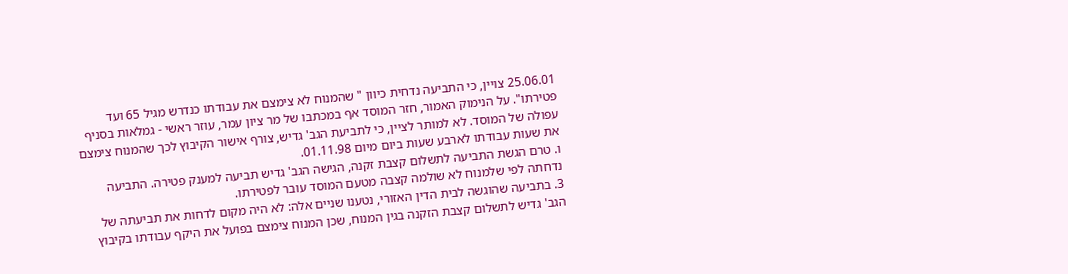25.06.01 צויין, כי התביעה נדחית כיוון " שהמנוח לא צימצם את עבודתו כנדרש מגיל 65 ועד פטירתו". על הנימוק האמור, חזר המוסד אף במכתבו של מר ציון עמר, עוזר ראשי - גמלאות בסניף עפולה של המוסד. לא למותר לציין, כי לתביעת הגב' גדיש, צורף אישור הקיבוץ לכך שהמנוח צימצם את שעות עבודתו לארבע שעות ביום מיום 01.11.98.
ו. טרם הגשת התביעה לתשלום קצבת זקנה, הגישה הגב' גדיש תביעה למענק פטירה. התביעה נדחתה לפי שלמנוח לא שולמה קצבה מטעם המוסד עובר לפטירתו.
3. בתביעה שהוגשה לבית הדין האזורי, נטענו שניים אלה: לא היה מקום לדחות את תביעתה של הגב' גדיש לתשלום קצבת הזקנה בגין המנוח, שכן המנוח צימצם בפועל את היקף עבודתו בקיבוץ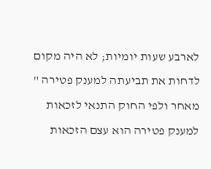לארבע שעות יומיות; לא היה מקום לדחות את תביעתה למענק פטירה " מאחר ולפי החוק התנאי לזכאות למענק פטירה הוא עצם הזכאות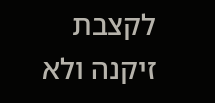לקצבת זיקנה ולא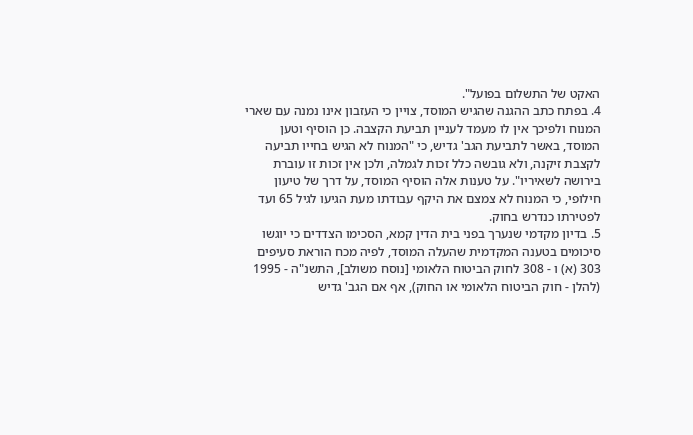האקט של התשלום בפועל".
4. בפתח כתב ההגנה שהגיש המוסד, צויין כי העזבון אינו נמנה עם שארי המנוח ולפיכך אין לו מעמד לעניין תביעת הקצבה. כן הוסיף וטען המוסד, באשר לתביעת הגב' גדיש, כי "המנוח לא הגיש בחייו תביעה לקצבת זיקנה, ולא גובשה כלל זכות לגמלה, ולכן אין זכות זו עוברת בירושה לשאיריו". על טענות אלה הוסיף המוסד, על דרך של טיעון חילופי, כי המנוח לא צמצם את היקף עבודתו מעת הגיעו לגיל 65 ועד לפטירתו כנדרש בחוק.
5. בדיון מקדמי שנערך בפני בית הדין קמא, הסכימו הצדדים כי יוגשו סיכומים בטענה המקדמית שהעלה המוסד, לפיה מכח הוראת סעיפים 303 (א) ו - 308 לחוק הביטוח הלאומי [נוסח משולב], התשנ"ה - 1995 (להלן - חוק הביטוח הלאומי או החוק), אף אם הגב' גדיש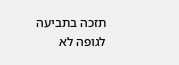תזכה בתביעה לגופה לא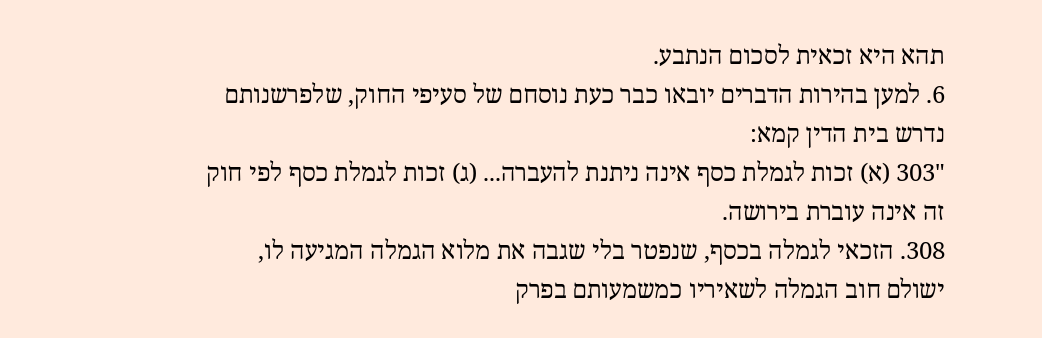תהא היא זכאית לסכום הנתבע.
6. למען בהירות הדברים יובאו כבר כעת נוסחם של סעיפי החוק, שלפרשנותם נדרש בית הדין קמא:
"303 (א) זכות לגמלת כסף אינה ניתנת להעברה... (ג) זכות לגמלת כסף לפי חוק זה אינה עוברת בירושה.
308. הזכאי לגמלה בכסף, שנפטר בלי שגבה את מלוא הגמלה המגיעה לו, ישולם חוב הגמלה לשאיריו כמשמעותם בפרק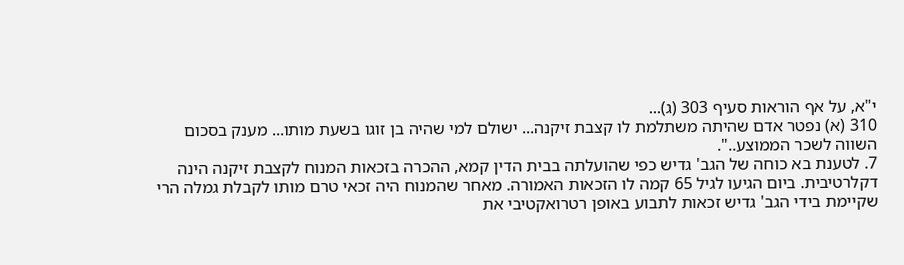י"א, על אף הוראות סעיף 303 (ג)...
310 (א) נפטר אדם שהיתה משתלמת לו קצבת זיקנה... ישולם למי שהיה בן זוגו בשעת מותו... מענק בסכום השווה לשכר הממוצע..".
7. לטענת בא כוחה של הגב' גדיש כפי שהועלתה בבית הדין קמא, ההכרה בזכאות המנוח לקצבת זיקנה הינה דקלרטיבית. ביום הגיעו לגיל 65 קמה לו הזכאות האמורה. מאחר שהמנוח היה זכאי טרם מותו לקבלת גמלה הרי שקיימת בידי הגב' גדיש זכאות לתבוע באופן רטרואקטיבי את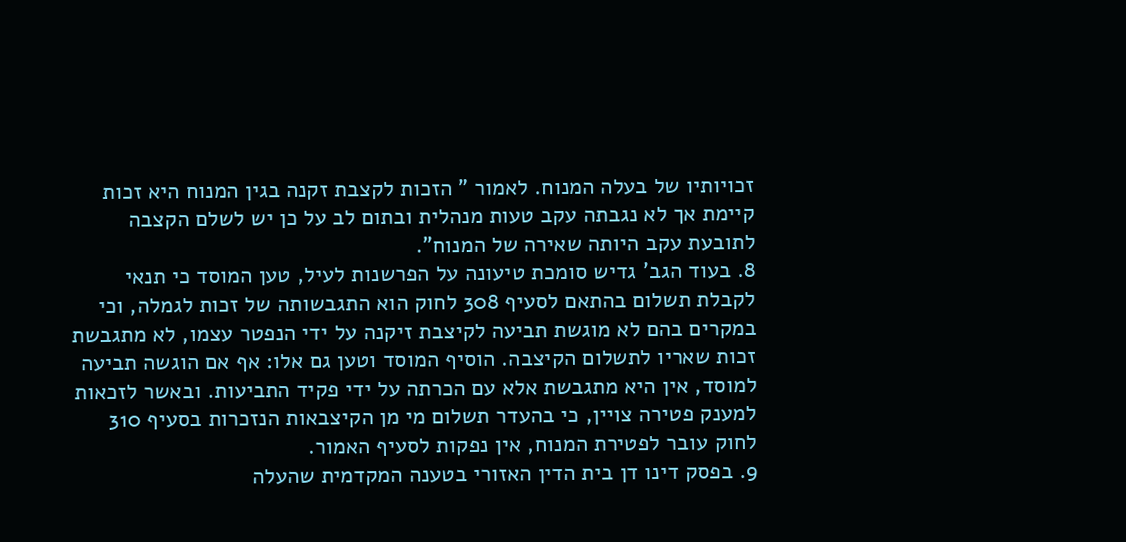זכויותיו של בעלה המנוח. לאמור " הזכות לקצבת זקנה בגין המנוח היא זכות קיימת אך לא נגבתה עקב טעות מנהלית ובתום לב על כן יש לשלם הקצבה לתובעת עקב היותה שאירה של המנוח".
8. בעוד הגב' גדיש סומכת טיעונה על הפרשנות לעיל, טען המוסד כי תנאי לקבלת תשלום בהתאם לסעיף 308 לחוק הוא התגבשותה של זכות לגמלה, וכי במקרים בהם לא מוגשת תביעה לקיצבת זיקנה על ידי הנפטר עצמו, לא מתגבשת זכות שאריו לתשלום הקיצבה. הוסיף המוסד וטען גם אלו: אף אם הוגשה תביעה למוסד, אין היא מתגבשת אלא עם הכרתה על ידי פקיד התביעות. ובאשר לזכאות למענק פטירה צויין, כי בהעדר תשלום מי מן הקיצבאות הנזכרות בסעיף 310 לחוק עובר לפטירת המנוח, אין נפקות לסעיף האמור.
9. בפסק דינו דן בית הדין האזורי בטענה המקדמית שהעלה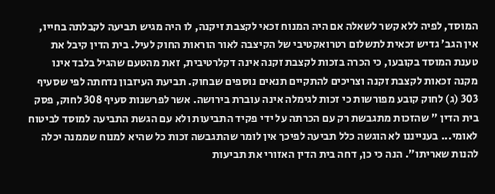המוסד, לפיה ללא קשר לשאלה אם היה המנוח זכאי לקצבת זיקנה, לו היה מגיש תביעה לקבלתה בחייו, אין הגב' גדיש זכאית לתשלום רטרואקטיבי של הקיצבה לאור הוראות החוק לעיל. בית הדין קיבל את טענת המוסד בקובעו, כי הכרה בזכות לקצבת זקנה אינה דקלרטיבית, זאת מהטעם שהגיל בלבד אינו מקנה זכאות לקצבת זקנה וצריכים להתקיים תנאים נוספים שבחוק. תביעת העיזבון נדחתה לפי שסעיף 303 (ג) לחוק קובע מפורשות כי זכות לגימלה אינה עוברת בירושה. אשר לפרשנות סעיף 308 לחוק, פסק בית הדין " שהזכות מתגבשת רק עם הכרתה על ידי פקיד התביעות ולא עם הגשת התביעה למוסד לביטוח לאומי... בענייננו לא הוגשה כלל תביעה לפיכך אין לומר שהתגבשה זכות כל שהיא למנוח שממנה יכלה להנות שאריתו". הנה כי כן, דחה בית הדין האזורי את תביעות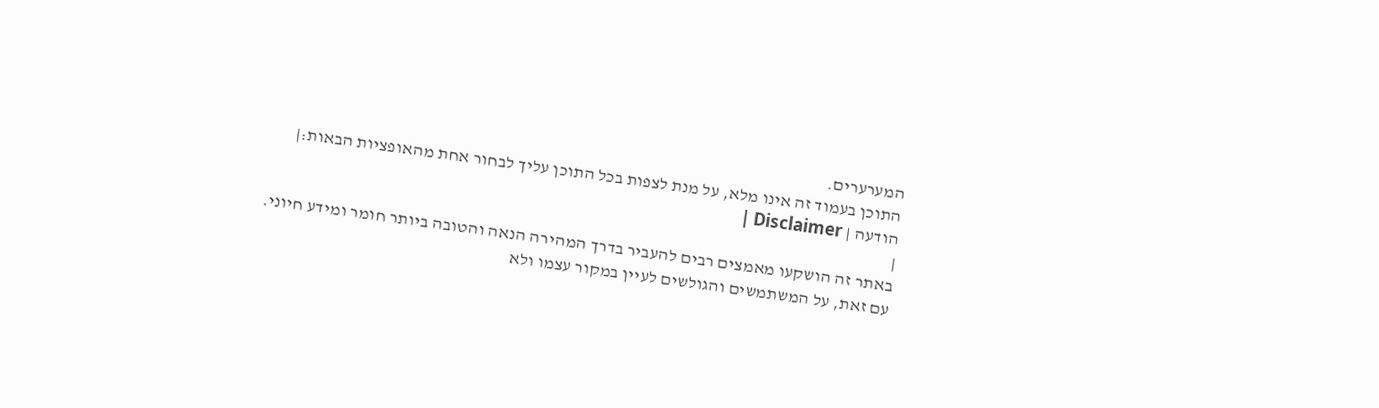המערערים.
התוכן בעמוד זה אינו מלא, על מנת לצפות בכל התוכן עליך לבחור אחת מהאופציות הבאות:| הודעה | Disclaimer |
|
באתר זה הושקעו מאמצים רבים להעביר בדרך המהירה הנאה והטובה ביותר חומר ומידע חיוני. עם זאת, על המשתמשים והגולשים לעיין במקור עצמו ולא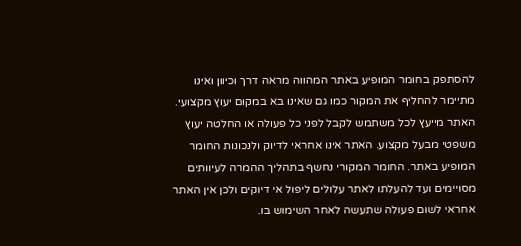להסתפק בחומר המופיע באתר המהווה מראה דרך וכיוון ואינו מתיימר להחליף את המקור כמו גם שאינו בא במקום יעוץ מקצועי. האתר מייעץ לכל משתמש לקבל לפני כל פעולה או החלטה יעוץ משפטי מבעל מקצוע. האתר אינו אחראי לדיוק ולנכונות החומר המופיע באתר. החומר המקורי נחשף בתהליך ההמרה לעיוותים מסויימים ועד להעלתו לאתר עלולים ליפול אי דיוקים ולכן אין האתר אחראי לשום פעולה שתעשה לאחר השימוש בו.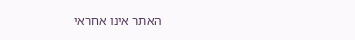האתר אינו אחראי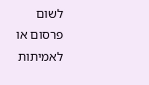לשום פרסום או לאמיתות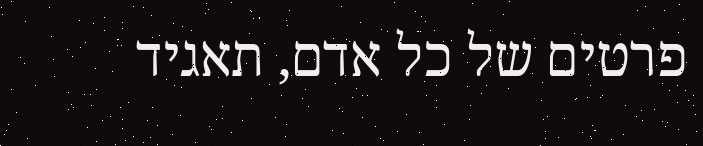פרטים של כל אדם, תאגיד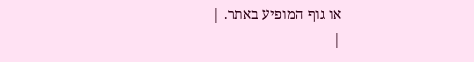או גוף המופיע באתר. |
|